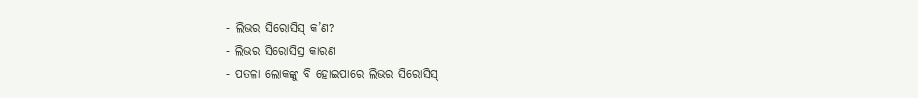- ଲିଭର ସିରୋସିସ୍ କ’ଣ?
- ଲିଭର ସିରୋସିସ୍ର କାରଣ
- ପତଳା ଲୋକଙ୍କୁ ବି ହୋଇପାରେ ଲିଭର ସିରୋସିସ୍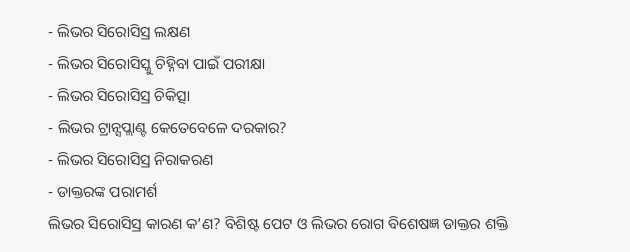- ଲିଭର ସିରୋସିସ୍ର ଲକ୍ଷଣ
- ଲିଭର ସିରୋସିସ୍କୁ ଚିହ୍ନିବା ପାଇଁ ପରୀକ୍ଷା
- ଲିଭର ସିରୋସିସ୍ର ଚିକିତ୍ସା
- ଲିଭର ଟ୍ରାନ୍ସପ୍ଲାଣ୍ଟ କେତେବେଳେ ଦରକାର?
- ଲିଭର ସିରୋସିସ୍ର ନିରାକରଣ
- ଡାକ୍ତରଙ୍କ ପରାମର୍ଶ
ଲିଭର ସିରୋସିସ୍ର କାରଣ କ’ଣ? ବିଶିଷ୍ଟ ପେଟ ଓ ଲିଭର ରୋଗ ବିଶେଷଜ୍ଞ ଡାକ୍ତର ଶକ୍ତି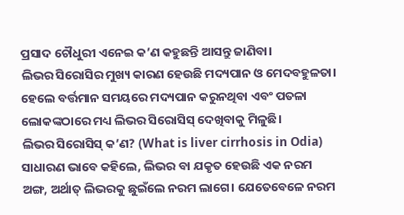ପ୍ରସାଦ ଚୌଧୁରୀ ଏନେଇ କ’ଣ କହୁଛନ୍ତି ଆସନ୍ତୁ ଜାଣିବା।
ଲିଭର ସିରୋସିର ମୁଖ୍ୟ କାରଣ ହେଉଛି ମଦ୍ୟପାନ ଓ ମେଦବହୁଳତା। ହେଲେ ବର୍ତ୍ତମାନ ସମୟରେ ମଦ୍ୟପାନ କରୁନଥିବା ଏବଂ ପତଳା ଲୋକଙ୍କଠାରେ ମଧ୍ୟ ଲିଭର ସିରୋସିସ୍ ଦେଖିବାକୁ ମିଳୁଛି।
ଲିଭର ସିରୋସିସ୍ କ’ଣ? (What is liver cirrhosis in Odia)
ସାଧାରଣ ଭାବେ କହିଲେ, ଲିଭର ବା ଯକୃତ ହେଉଛି ଏକ ନରମ ଅଙ୍ଗ, ଅର୍ଥାତ୍ ଲିଭରକୁ ଛୁଇଁଲେ ନରମ ଲାଗେ। ଯେତେବେଳେ ନରମ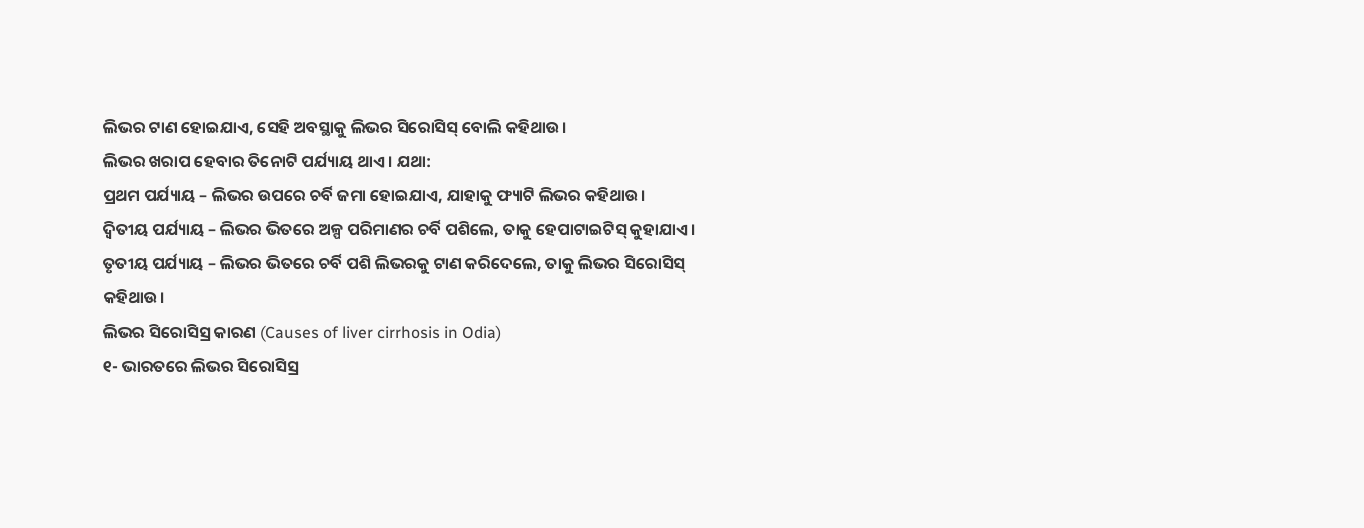ଲିଭର ଟାଣ ହୋଇଯାଏ, ସେହି ଅବସ୍ଥାକୁ ଲିଭର ସିରୋସିସ୍ ବୋଲି କହିଥାଉ।
ଲିଭର ଖରାପ ହେବାର ତିନୋଟି ପର୍ଯ୍ୟାୟ ଥାଏ। ଯଥା:
ପ୍ରଥମ ପର୍ଯ୍ୟାୟ – ଲିଭର ଉପରେ ଚର୍ବି ଜମା ହୋଇଯାଏ, ଯାହାକୁ ଫ୍ୟାଟି ଲିଭର କହିଥାଉ।
ଦ୍ବିତୀୟ ପର୍ଯ୍ୟାୟ – ଲିଭର ଭିତରେ ଅଳ୍ପ ପରିମାଣର ଚର୍ବି ପଶିଲେ, ତାକୁ ହେପାଟାଇଟିସ୍ କୁହାଯାଏ।
ତୃତୀୟ ପର୍ଯ୍ୟାୟ – ଲିଭର ଭିତରେ ଚର୍ବି ପଶି ଲିଭରକୁ ଟାଣ କରିଦେଲେ, ତାକୁ ଲିଭର ସିରୋସିସ୍ କହିଥାଉ।
ଲିଭର ସିରୋସିସ୍ର କାରଣ (Causes of liver cirrhosis in Odia)
୧- ଭାରତରେ ଲିଭର ସିରୋସିସ୍ର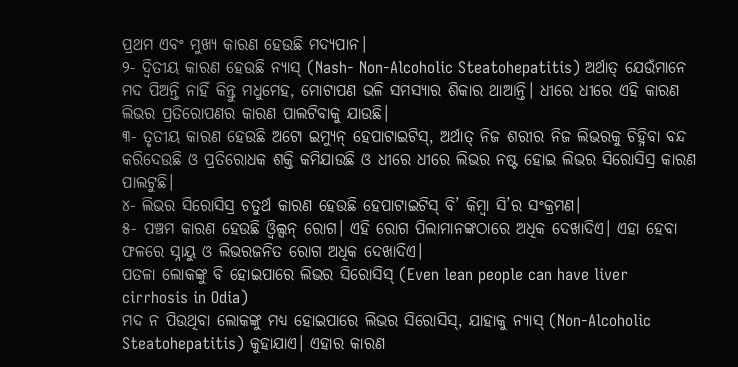ପ୍ରଥମ ଏବଂ ମୁଖ୍ୟ କାରଣ ହେଉଛି ମଦ୍ୟପାନ।
୨- ଦ୍ୱିତୀୟ କାରଣ ହେଉଛି ନ୍ୟାସ୍ (Nash- Non-Alcoholic Steatohepatitis) ଅର୍ଥାତ୍ ଯେଉଁମାନେ ମଦ ପିଅନ୍ତି ନାହିଁ କିନ୍ତୁ ମଧୁମେହ, ମୋଟାପଣ ଭଳି ସମସ୍ୟାର ଶିକାର ଥାଆନ୍ତି। ଧୀରେ ଧୀରେ ଏହି କାରଣ ଲିଭର ପ୍ରତିରୋପଣର କାରଣ ପାଲଟିବାକୁ ଯାଉଛି।
୩- ତୃତୀୟ କାରଣ ହେଉଛି ଅଟୋ ଇମ୍ୟୁନ୍ ହେପାଟାଇଟିସ୍, ଅର୍ଥାତ୍ ନିଜ ଶରୀର ନିଜ ଲିଭରକୁ ଚିହ୍ନିବା ବନ୍ଦ କରିଦେଉଛି ଓ ପ୍ରତିରୋଧକ ଶକ୍ତି କମିଯାଉଛି ଓ ଧୀରେ ଧୀରେ ଲିଭର ନଷ୍ଟ ହୋଇ ଲିଭର ସିରୋସିସ୍ର କାରଣ ପାଲଟୁଛି।
୪- ଲିଭର ସିରୋସିସ୍ର ଚତୁର୍ଥ କାରଣ ହେଉଛି ହେପାଟାଇଟିସ୍ ବି’ କିମ୍ବା ସି’ର ସଂକ୍ରମଣ।
୫- ପଞ୍ଚମ କାରଣ ହେଉଛି ଓ୍ୱିଲ୍ସନ୍ ରୋଗ। ଏହି ରୋଗ ପିଲାମାନଙ୍କଠାରେ ଅଧିକ ଦେଖାଦିଏ। ଏହା ହେବା ଫଳରେ ସ୍ନାୟୁ ଓ ଲିଭରଜନିତ ରୋଗ ଅଧିକ ଦେଖାଦିଏ।
ପତଳା ଲୋକଙ୍କୁ ବି ହୋଇପାରେ ଲିଭର ସିରୋସିସ୍ (Even lean people can have liver cirrhosis in Odia)
ମଦ ନ ପିଉଥିବା ଲୋକଙ୍କୁ ମଧ୍ୟ ହୋଇପାରେ ଲିଭର ସିରୋସିସ୍, ଯାହାକୁ ନ୍ୟାସ୍ (Non-Alcoholic Steatohepatitis) କୁହାଯାଏ। ଏହାର କାରଣ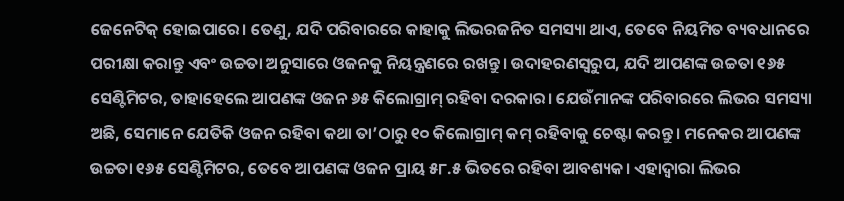ଜେନେଟିକ୍ ହୋଇପାରେ। ତେଣୁ, ଯଦି ପରିବାରରେ କାହାକୁ ଲିଭରଜନିତ ସମସ୍ୟା ଥାଏ, ତେବେ ନିୟମିତ ବ୍ୟବଧାନରେ ପରୀକ୍ଷା କରାନ୍ତୁ ଏବଂ ଉଚ୍ଚତା ଅନୁସାରେ ଓଜନକୁ ନିୟନ୍ତ୍ରଣରେ ରଖନ୍ତୁ। ଉଦାହରଣସ୍ୱରୁପ, ଯଦି ଆପଣଙ୍କ ଉଚ୍ଚତା ୧୬୫ ସେଣ୍ଟିମିଟର, ତାହାହେଲେ ଆପଣଙ୍କ ଓଜନ ୬୫ କିଲୋଗ୍ରାମ୍ ରହିବା ଦରକାର। ଯେଉଁମାନଙ୍କ ପରିବାରରେ ଲିଭର ସମସ୍ୟା ଅଛି, ସେମାନେ ଯେତିକି ଓଜନ ରହିବା କଥା ତା’ଠାରୁ ୧୦ କିଲୋଗ୍ରାମ୍ କମ୍ ରହିବାକୁ ଚେଷ୍ଟା କରନ୍ତୁ। ମନେକର ଆପଣଙ୍କ ଉଚ୍ଚତା ୧୬୫ ସେଣ୍ଟିମିଟର, ତେବେ ଆପଣଙ୍କ ଓଜନ ପ୍ରାୟ ୫୮.୫ ଭିତରେ ରହିବା ଆବଶ୍ୟକ। ଏହାଦ୍ୱାରା ଲିଭର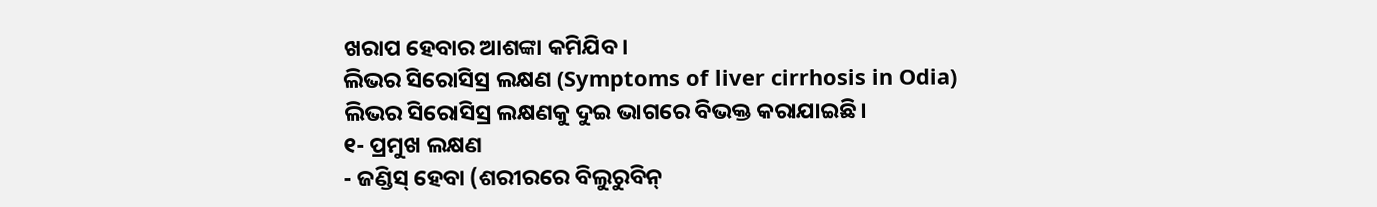ଖରାପ ହେବାର ଆଶଙ୍କା କମିଯିବ।
ଲିଭର ସିରୋସିସ୍ର ଲକ୍ଷଣ (Symptoms of liver cirrhosis in Odia)
ଲିଭର ସିରୋସିସ୍ର ଲକ୍ଷଣକୁ ଦୁଇ ଭାଗରେ ବିଭକ୍ତ କରାଯାଇଛି।
୧- ପ୍ରମୁଖ ଲକ୍ଷଣ
- ଜଣ୍ଡିସ୍ ହେବା (ଶରୀରରେ ବିଲୁରୁବିନ୍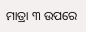ମାତ୍ରା ୩ ଉପରେ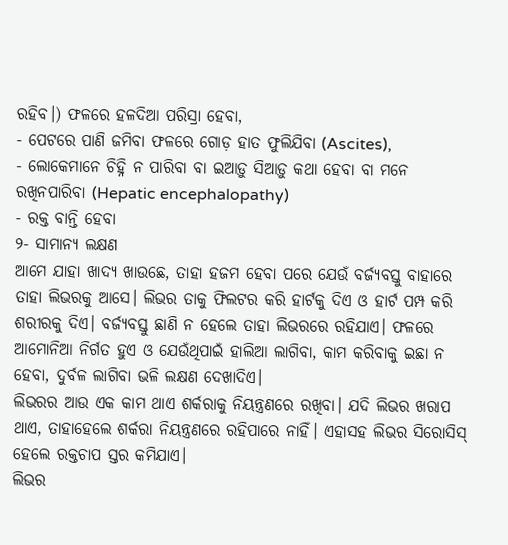ରହିବ।) ଫଳରେ ହଳଦିଆ ପରିସ୍ରା ହେବା,
- ପେଟରେ ପାଣି ଜମିବା ଫଳରେ ଗୋଡ଼ ହାତ ଫୁଲିଯିବା (Ascites),
- ଲୋକେମାନେ ଚିହ୍ନି ନ ପାରିବା ବା ଇଆଡ଼ୁ ସିଆଡ଼ୁ କଥା ହେବା ବା ମନେ ରଖିନପାରିବା (Hepatic encephalopathy)
- ରକ୍ତ ବାନ୍ତି ହେବା
୨- ସାମାନ୍ୟ ଲକ୍ଷଣ
ଆମେ ଯାହା ଖାଦ୍ୟ ଖାଉଛେ, ତାହା ହଜମ ହେବା ପରେ ଯେଉଁ ବର୍ଜ୍ୟବସ୍ତୁ ବାହାରେ ତାହା ଲିଭରକୁ ଆସେ। ଲିଭର ତାକୁ ଫିଲଟର କରି ହାର୍ଟକୁ ଦିଏ ଓ ହାର୍ଟ ପମ୍ପ କରି ଶରୀରକୁ ଦିଏ। ବର୍ଜ୍ୟବସ୍ତୁ ଛାଣି ନ ହେଲେ ତାହା ଲିଭରରେ ରହିଯାଏ। ଫଳରେ ଆମୋନିଆ ନିର୍ଗତ ହୁଏ ଓ ଯେଉଁଥିପାଇଁ ହାଲିଆ ଲାଗିବା, କାମ କରିବାକୁ ଇଛା ନ ହେବା, ଦୁର୍ବଳ ଲାଗିବା ଭଳି ଲକ୍ଷଣ ଦେଖାଦିଏ।
ଲିଭରର ଆଉ ଏକ କାମ ଥାଏ ଶର୍କରାକୁ ନିୟନ୍ତ୍ରଣରେ ରଖିବା। ଯଦି ଲିଭର ଖରାପ ଥାଏ, ତାହାହେଲେ ଶର୍କରା ନିୟନ୍ତ୍ରଣରେ ରହିପାରେ ନାହିଁ। ଏହାସହ ଲିଭର ସିରୋସିସ୍ ହେଲେ ରକ୍ତଚାପ ସ୍ତର କମିଯାଏ।
ଲିଭର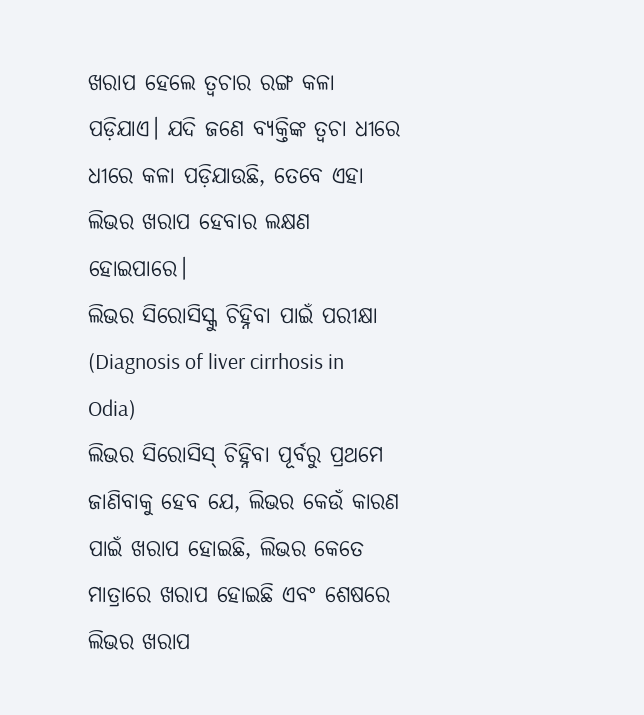ଖରାପ ହେଲେ ତ୍ୱଚାର ରଙ୍ଗ କଳା ପଡ଼ିଯାଏ। ଯଦି ଜଣେ ବ୍ୟକ୍ତିଙ୍କ ତ୍ୱଚା ଧୀରେ ଧୀରେ କଳା ପଡ଼ିଯାଉଛି, ତେବେ ଏହା ଲିଭର ଖରାପ ହେବାର ଲକ୍ଷଣ ହୋଇପାରେ।
ଲିଭର ସିରୋସିସ୍କୁ ଚିହ୍ନିବା ପାଇଁ ପରୀକ୍ଷା (Diagnosis of liver cirrhosis in Odia)
ଲିଭର ସିରୋସିସ୍ ଚିହ୍ନିବା ପୂର୍ବରୁ ପ୍ରଥମେ ଜାଣିବାକୁ ହେବ ଯେ, ଲିଭର କେଉଁ କାରଣ ପାଇଁ ଖରାପ ହୋଇଛି, ଲିଭର କେତେ ମାତ୍ରାରେ ଖରାପ ହୋଇଛି ଏବଂ ଶେଷରେ ଲିଭର ଖରାପ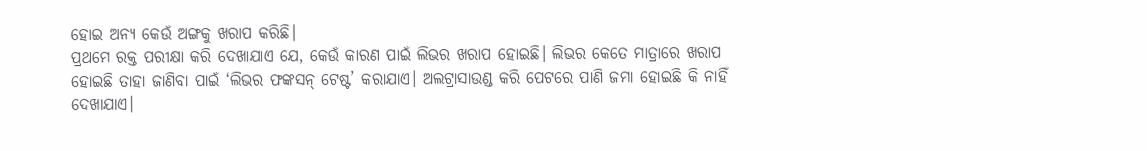ହୋଇ ଅନ୍ୟ କେଉଁ ଅଙ୍ଗକୁ ଖରାପ କରିଛି।
ପ୍ରଥମେ ରକ୍ତ ପରୀକ୍ଷା କରି ଦେଖାଯାଏ ଯେ, କେଉଁ କାରଣ ପାଇଁ ଲିଭର ଖରାପ ହୋଇଛି। ଲିଭର କେତେ ମାତ୍ରାରେ ଖରାପ ହୋଇଛି ତାହା ଜାଣିବା ପାଇଁ ‘ଲିଭର ଫଙ୍କସନ୍ ଟେଷ୍ଟ’ କରାଯାଏ। ଅଲଟ୍ରାସାଉଣ୍ଡ କରି ପେଟରେ ପାଣି ଜମା ହୋଇଛି କି ନାହିଁ ଦେଖାଯାଏ।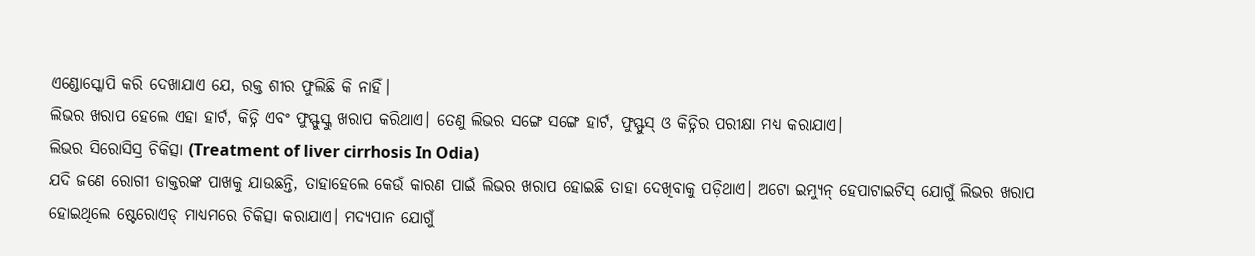ଏଣ୍ଡୋସ୍କୋପି କରି ଦେଖାଯାଏ ଯେ, ରକ୍ତ ଶୀର ଫୁଲିଛି କି ନାହିଁ।
ଲିଭର ଖରାପ ହେଲେ ଏହା ହାର୍ଟ, କିଡ୍ନି ଏବଂ ଫୁସ୍ଫୁସ୍କୁ ଖରାପ କରିଥାଏ। ତେଣୁ ଲିଭର ସଙ୍ଗେ ସଙ୍ଗେ ହାର୍ଟ, ଫୁସ୍ଫୁସ୍ ଓ କିଡ୍ନିର ପରୀକ୍ଷା ମଧ୍ୟ କରାଯାଏ।
ଲିଭର ସିରୋସିସ୍ର ଚିକିତ୍ସା (Treatment of liver cirrhosis In Odia)
ଯଦି ଜଣେ ରୋଗୀ ଡାକ୍ତରଙ୍କ ପାଖକୁ ଯାଉଛନ୍ତି, ତାହାହେଲେ କେଉଁ କାରଣ ପାଇଁ ଲିଭର ଖରାପ ହୋଇଛି ତାହା ଦେଖିବାକୁ ପଡ଼ିଥାଏ। ଅଟୋ ଇମ୍ୟୁନ୍ ହେପାଟାଇଟିସ୍ ଯୋଗୁଁ ଲିଭର ଖରାପ ହୋଇଥିଲେ ଷ୍ଟେରୋଏଡ୍ ମାଧ୍ୟମରେ ଚିକିତ୍ସା କରାଯାଏ। ମଦ୍ୟପାନ ଯୋଗୁଁ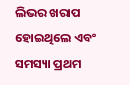ଲିଭର ଖରାପ ହୋଇଥିଲେ ଏବଂ ସମସ୍ୟା ପ୍ରଥମ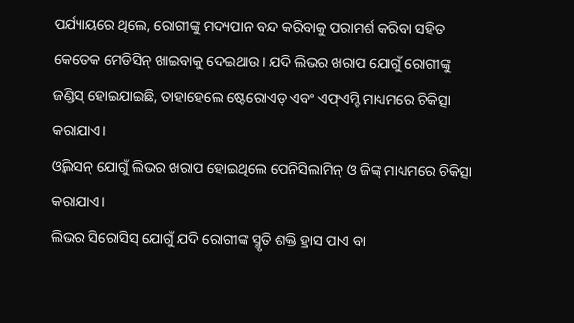ପର୍ଯ୍ୟାୟରେ ଥିଲେ, ରୋଗୀଙ୍କୁ ମଦ୍ୟପାନ ବନ୍ଦ କରିବାକୁ ପରାମର୍ଶ କରିବା ସହିତ କେତେକ ମେଡିସିନ୍ ଖାଇବାକୁ ଦେଇଥାଉ। ଯଦି ଲିଭର ଖରାପ ଯୋଗୁଁ ରୋଗୀଙ୍କୁ ଜଣ୍ଡିସ୍ ହୋଇଯାଇଛି, ତାହାହେଲେ ଷ୍ଟେରୋଏଡ୍ ଏବଂ ଏଫ୍ଏମ୍ଟି ମାଧ୍ୟମରେ ଚିକିତ୍ସା କରାଯାଏ।
ଓ୍ୱିଲସନ୍ ଯୋଗୁଁ ଲିଭର ଖରାପ ହୋଇଥିଲେ ପେନିସିଲାମିନ୍ ଓ ଜିଙ୍କ୍ ମାଧ୍ୟମରେ ଚିକିତ୍ସା କରାଯାଏ।
ଲିଭର ସିରୋସିସ୍ ଯୋଗୁଁ ଯଦି ରୋଗୀଙ୍କ ସ୍ମୃତି ଶକ୍ତି ହ୍ରାସ ପାଏ ବା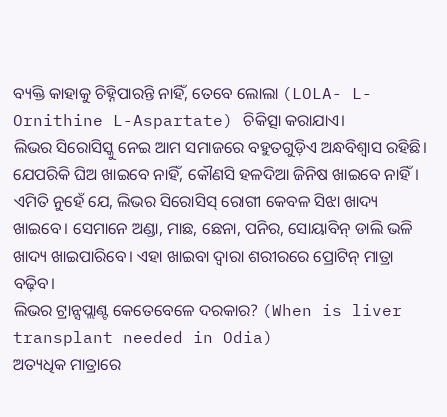ବ୍ୟକ୍ତି କାହାକୁ ଚିହ୍ନିପାରନ୍ତି ନାହିଁ, ତେବେ ଲୋଲା (LOLA- L-Ornithine L-Aspartate) ଚିକିତ୍ସା କରାଯାଏ।
ଲିଭର ସିରୋସିସ୍କୁ ନେଇ ଆମ ସମାଜରେ ବହୁତଗୁଡ଼ିଏ ଅନ୍ଧବିଶ୍ୱାସ ରହିଛି। ଯେପରିକି ଘିଅ ଖାଇବେ ନାହିଁ, କୌଣସି ହଳଦିଆ ଜିନିଷ ଖାଇବେ ନାହିଁ। ଏମିତି ନୁହେଁ ଯେ, ଲିଭର ସିରୋସିସ୍ ରୋଗୀ କେବଳ ସିଝା ଖାଦ୍ୟ ଖାଇବେ। ସେମାନେ ଅଣ୍ଡା, ମାଛ, ଛେନା, ପନିର, ସୋୟାବିନ୍ ଡାଲି ଭଳି ଖାଦ୍ୟ ଖାଇପାରିବେ। ଏହା ଖାଇବା ଦ୍ଵାରା ଶରୀରରେ ପ୍ରୋଟିନ୍ ମାତ୍ରା ବଢ଼ିବ।
ଲିଭର ଟ୍ରାନ୍ସପ୍ଲାଣ୍ଟ କେତେବେଳେ ଦରକାର? (When is liver transplant needed in Odia)
ଅତ୍ୟଧିକ ମାତ୍ରାରେ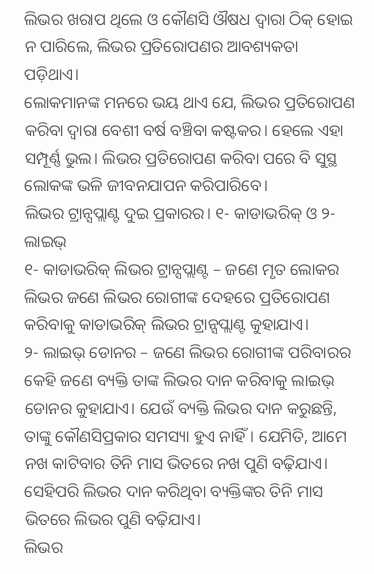ଲିଭର ଖରାପ ଥିଲେ ଓ କୌଣସି ଔଷଧ ଦ୍ୱାରା ଠିକ୍ ହୋଇ ନ ପାରିଲେ, ଲିଭର ପ୍ରତିରୋପଣର ଆବଶ୍ୟକତା ପଡ଼ିଥାଏ।
ଲୋକମାନଙ୍କ ମନରେ ଭୟ ଥାଏ ଯେ, ଲିଭର ପ୍ରତିରୋପଣ କରିବା ଦ୍ୱାରା ବେଶୀ ବର୍ଷ ବଞ୍ଚିବା କଷ୍ଟକର। ହେଲେ ଏହା ସମ୍ପୂର୍ଣ୍ଣ ଭୁଲ। ଲିଭର ପ୍ରତିରୋପଣ କରିବା ପରେ ବି ସୁସ୍ଥ ଲୋକଙ୍କ ଭଳି ଜୀବନଯାପନ କରିପାରିବେ।
ଲିଭର ଟ୍ରାନ୍ସପ୍ଲାଣ୍ଟ ଦୁଇ ପ୍ରକାରର। ୧- କାଡାଭରିକ୍ ଓ ୨- ଲାଇଭ୍
୧- କାଡାଭରିକ୍ ଲିଭର ଟ୍ରାନ୍ସପ୍ଲାଣ୍ଟ – ଜଣେ ମୃତ ଲୋକର ଲିଭର ଜଣେ ଲିଭର ରୋଗୀଙ୍କ ଦେହରେ ପ୍ରତିରୋପଣ କରିବାକୁ କାଡାଭରିକ୍ ଲିଭର ଟ୍ରାନ୍ସପ୍ଲାଣ୍ଟ କୁହାଯାଏ।
୨- ଲାଇଭ୍ ଡୋନର – ଜଣେ ଲିଭର ରୋଗୀଙ୍କ ପରିବାରର କେହି ଜଣେ ବ୍ୟକ୍ତି ତାଙ୍କ ଲିଭର ଦାନ କରିବାକୁ ଲାଇଭ୍ ଡୋନର କୁହାଯାଏ। ଯେଉଁ ବ୍ୟକ୍ତି ଲିଭର ଦାନ କରୁଛନ୍ତି, ତାଙ୍କୁ କୌଣସିପ୍ରକାର ସମସ୍ୟା ହୁଏ ନାହିଁ। ଯେମିତି, ଆମେ ନଖ କାଟିବାର ତିନି ମାସ ଭିତରେ ନଖ ପୁଣି ବଢ଼ିଯାଏ। ସେହିପରି ଲିଭର ଦାନ କରିଥିବା ବ୍ୟକ୍ତିଙ୍କର ତିନି ମାସ ଭିତରେ ଲିଭର ପୁଣି ବଢ଼ିଯାଏ।
ଲିଭର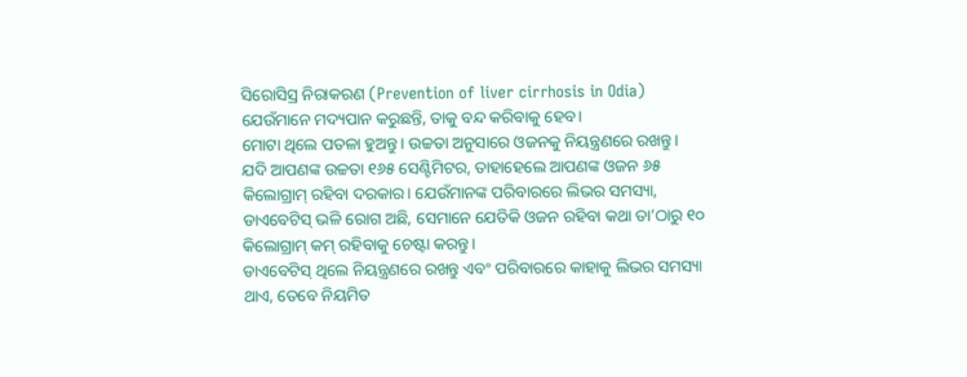ସିରୋସିସ୍ର ନିରାକରଣ (Prevention of liver cirrhosis in Odia)
ଯେଉଁମାନେ ମଦ୍ୟପାନ କରୁଛନ୍ତି, ତାକୁ ବନ୍ଦ କରିବାକୁ ହେବ।
ମୋଟା ଥିଲେ ପତଳା ହୁଅନ୍ତୁ। ଉଚ୍ଚତା ଅନୁସାରେ ଓଜନକୁ ନିୟନ୍ତ୍ରଣରେ ରଖନ୍ତୁ।
ଯଦି ଆପଣଙ୍କ ଉଚ୍ଚତା ୧୬୫ ସେଣ୍ଟିମିଟର, ତାହାହେଲେ ଆପଣଙ୍କ ଓଜନ ୬୫ କିଲୋଗ୍ରାମ୍ ରହିବା ଦରକାର। ଯେଉଁମାନଙ୍କ ପରିବାରରେ ଲିଭର ସମସ୍ୟା, ଡାଏବେଟିସ୍ ଭଳି ରୋଗ ଅଛି, ସେମାନେ ଯେତିକି ଓଜନ ରହିବା କଥା ତା’ଠାରୁ ୧୦ କିଲୋଗ୍ରାମ୍ କମ୍ ରହିବାକୁ ଚେଷ୍ଟା କରନ୍ତୁ।
ଡାଏବେଟିସ୍ ଥିଲେ ନିୟନ୍ତ୍ରଣରେ ରଖନ୍ତୁ ଏବଂ ପରିବାରରେ କାହାକୁ ଲିଭର ସମସ୍ୟା ଥାଏ, ତେବେ ନିୟମିତ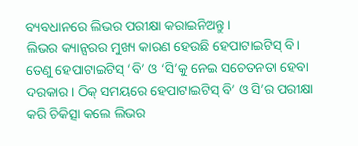ବ୍ୟବଧାନରେ ଲିଭର ପରୀକ୍ଷା କରାଇନିଅନ୍ତୁ।
ଲିଭର କ୍ୟାନ୍ସରର ମୁଖ୍ୟ କାରଣ ହେଉଛି ହେପାଟାଇଟିସ୍ ବି। ତେଣୁ ହେପାଟାଇଟିସ୍ ‘ବି’ ଓ ‘ସି’କୁ ନେଇ ସଚେତନତା ହେବା ଦରକାର। ଠିକ୍ ସମୟରେ ହେପାଟାଇଟିସ୍ ବି’ ଓ ସି’ର ପରୀକ୍ଷା କରି ଚିକିତ୍ସା କଲେ ଲିଭର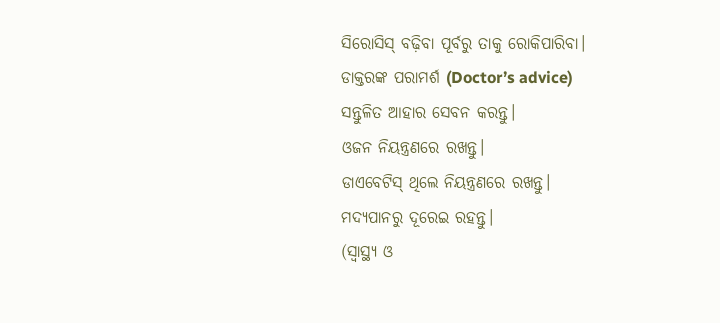ସିରୋସିସ୍ ବଢ଼ିବା ପୂର୍ବରୁ ତାକୁ ରୋକିପାରିବା।
ଡାକ୍ତରଙ୍କ ପରାମର୍ଶ (Doctor’s advice)
ସନ୍ତୁଳିତ ଆହାର ସେବନ କରନ୍ତୁ।
ଓଜନ ନିୟନ୍ତ୍ରଣରେ ରଖନ୍ତୁ।
ଡାଏବେଟିସ୍ ଥିଲେ ନିୟନ୍ତ୍ରଣରେ ରଖନ୍ତୁ।
ମଦ୍ୟପାନରୁ ଦୂରେଇ ରହନ୍ତୁ।
(ସ୍ୱାସ୍ଥ୍ୟ ଓ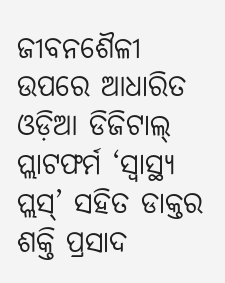ଜୀବନଶୈଳୀ ଉପରେ ଆଧାରିତ ଓଡ଼ିଆ ଡିଜିଟାଲ୍ ପ୍ଲାଟଫର୍ମ ‘ସ୍ୱାସ୍ଥ୍ୟ ପ୍ଲସ୍’ ସହିତ ଡାକ୍ତର ଶକ୍ତି ପ୍ରସାଦ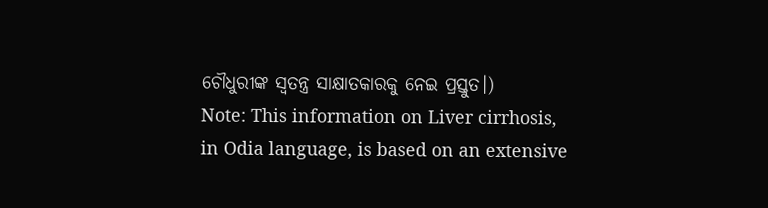ଚୌଧୁରୀଙ୍କ ସ୍ୱତନ୍ତ୍ର ସାକ୍ଷାତକାରକୁ ନେଇ ପ୍ରସ୍ତୁତ।)
Note: This information on Liver cirrhosis, in Odia language, is based on an extensive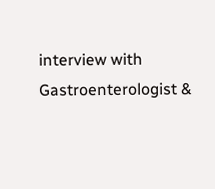interview with Gastroenterologist &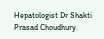Hepatologist Dr Shakti Prasad Choudhury.